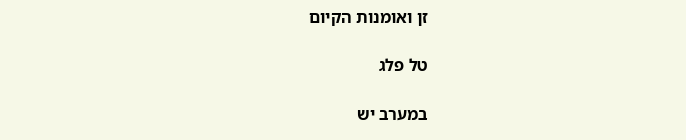זן ואומנות הקיום

טל פלג

במערב יש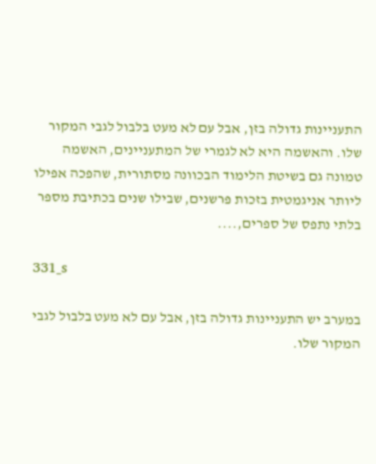התעניינות גדולה בזן, אבל עם לא מעט בלבול לגבי המקור שלו. והאשמה היא לא לגמרי של המתעניינים, האשמה טמונה גם בשיטת הלימוד הבכוונה מסתורית, שהפכה אפילו ליותר אניגמטית בזכות פרשנים, שבילו שנים בכתיבת מספר בלתי נתפס של ספרים,....

331_s

במערב יש התעניינות גדולה בזן, אבל עם לא מעט בלבול לגבי המקור שלו.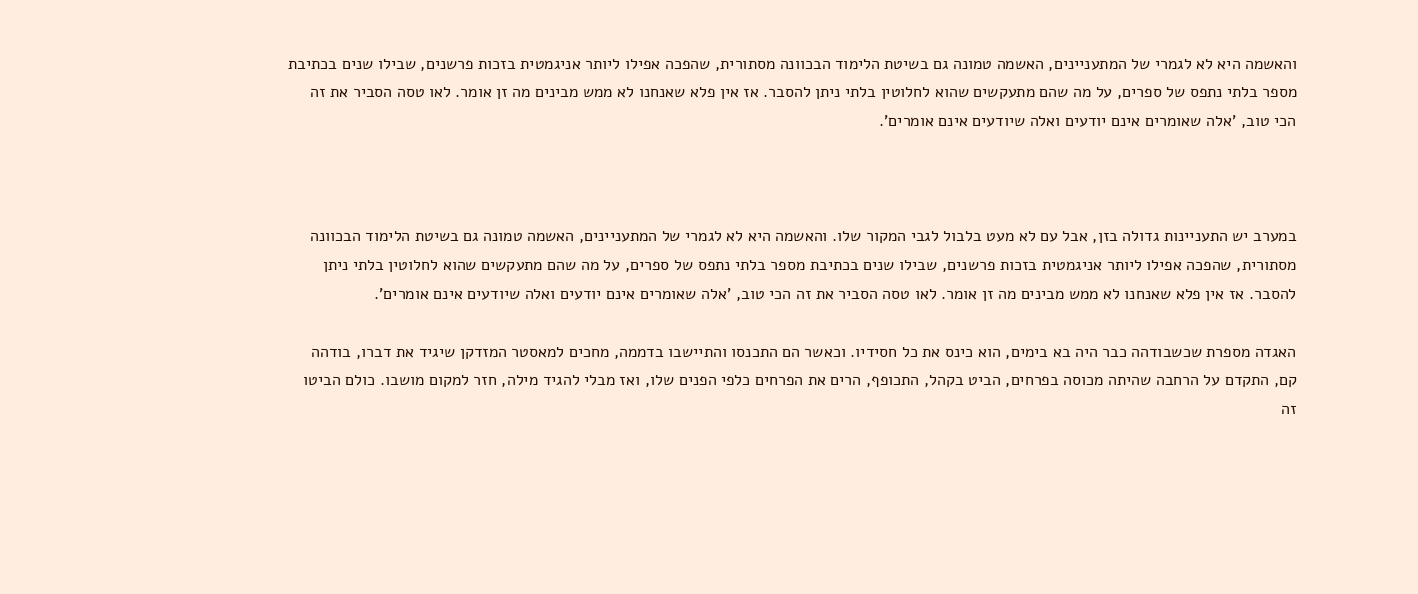והאשמה היא לא לגמרי של המתעניינים, האשמה טמונה גם בשיטת הלימוד הבכוונה מסתורית, שהפכה אפילו ליותר אניגמטית בזכות פרשנים, שבילו שנים בכתיבת מספר בלתי נתפס של ספרים, על מה שהם מתעקשים שהוא לחלוטין בלתי ניתן להסבר. אז אין פלא שאנחנו לא ממש מבינים מה זן אומר. לאו טסה הסביר את זה הכי טוב, 'אלה שאומרים אינם יודעים ואלה שיודעים אינם אומרים'.



במערב יש התעניינות גדולה בזן, אבל עם לא מעט בלבול לגבי המקור שלו. והאשמה היא לא לגמרי של המתעניינים, האשמה טמונה גם בשיטת הלימוד הבכוונה מסתורית, שהפכה אפילו ליותר אניגמטית בזכות פרשנים, שבילו שנים בכתיבת מספר בלתי נתפס של ספרים, על מה שהם מתעקשים שהוא לחלוטין בלתי ניתן להסבר. אז אין פלא שאנחנו לא ממש מבינים מה זן אומר. לאו טסה הסביר את זה הכי טוב, 'אלה שאומרים אינם יודעים ואלה שיודעים אינם אומרים'.

האגדה מספרת שכשבודהה כבר היה בא בימים, הוא כינס את כל חסידיו. וכאשר הם התכנסו והתיישבו בדממה, מחכים למאסטר המזדקן שיגיד את דברו, בודהה קם, התקדם על הרחבה שהיתה מכוסה בפרחים, הביט בקהל, התכופף, הרים את הפרחים כלפי הפנים שלו, ואז מבלי להגיד מילה, חזר למקום מושבו. כולם הביטו זה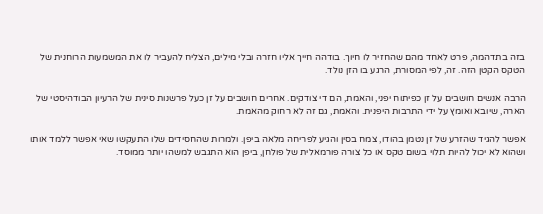בזה בתדהמה, פרט לאחד מהם שהחזיר לו חיוך. בודהה חייך אליו חזרה ובלי מילים, הצליח להעביר לו את המשמעות הרוחנית של הטקס הקטן הזה. זה, לפי המסורת, הרגע בו הזן נולד.

הרבה אנשים חושבים על זן כפיתוח יפני, והאמת, הם די צודקים. אחרים חושבים על זן כעל פרשנות סינית של הרעיון הבודהיסטי של הארה, שיובא ואומץ על ידי התרבות היפנית. והאמת, גם זה לא רחוק מהאמת.

אפשר להגיד שהזרע של זן נטמן בהודו, צמח בסין והגיע לפריחה מלאה ביפן. ולמרות שהחסידים שלו התעקשו שאי אפשר ללמד אותו ושהוא לא יכול להיות תלוי בשום טקס או כל צורה פורמאלית של פולחן, ביפן הוא התגבש למשהו יותר ממוסד.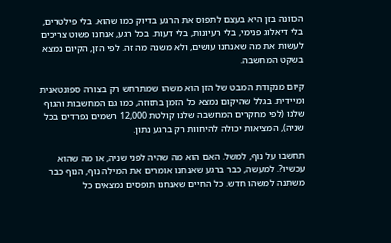הכוונה בזן היא בעצם לתפוס את הרגע בדיוק כמו שהוא. בלי פילטרים, בלי דיאלוג פנימי, בלי רעיונות, בלי דעות. בכל רגע, אנחנו פשוט צריכים לעשות את מה שאנחנו עושים, ולא משנה מה זה. לפי הזן, הקיום נמצא בשקט המחשבה.

קיום מנקודת המבט של הזן הוא משהו שמתרחש רק בצורה ספונטאנית ומיידית. בגלל שהיקום נמצא כל הזמן בתזוזה, כמו גם המחשבות והגוף שלנו (לפי מחקרים המחשבה שלנו קולטת 12,000 רשמים נפרדים בכל שניה), המציאות יכולה להיחוות רק ברגע נתון.

תחשבו על נוף, למשל. האם הוא מה שהיה לפני שניה, או מה שהוא עכשיו?. למעשה, כבר ברגע שאנחנו אומרים את המילה נוף, הנוף כבר משתנה למשהו חדש. כל החיים שאנחנו תופסים נמצאים כל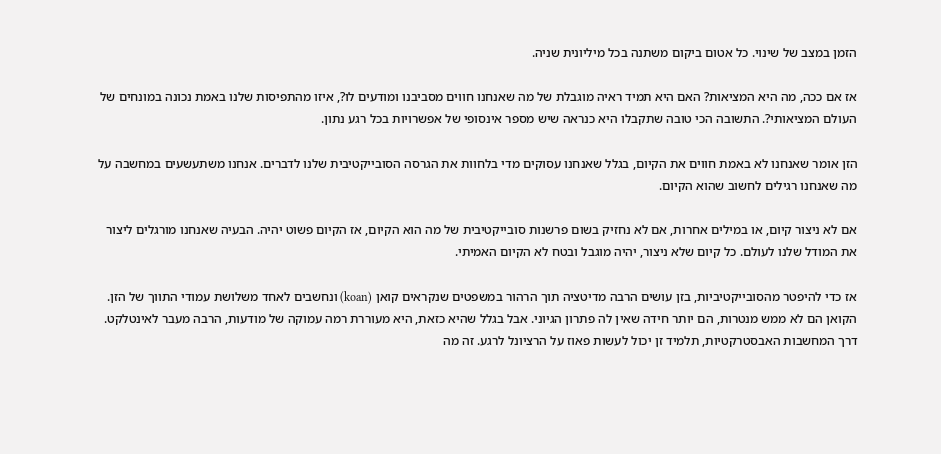הזמן במצב של שינוי. כל אטום ביקום משתנה בכל מיליונית שניה.

אז אם ככה, מה היא המציאות? האם היא תמיד ראיה מוגבלת של מה שאנחנו חווים מסביבנו ומודעים לו?, איזו מהתפיסות שלנו באמת נכונה במונחים של העולם המציאותי?. התשובה הכי טובה שתקבלו היא כנראה שיש מספר אינסופי של אפשרויות בכל רגע נתון.

הזן אומר שאנחנו לא באמת חווים את הקיום, בגלל שאנחנו עסוקים מדי בלחוות את הגרסה הסובייקטיבית שלנו לדברים. אנחנו משתעשעים במחשבה על מה שאנחנו רגילים לחשוב שהוא הקיום.

אם לא ניצור קיום, או במילים אחרות, אם לא נחזיק בשום פרשנות סובייקטיבית של מה הוא הקיום, אז הקיום פשוט יהיה. הבעיה שאנחנו מורגלים ליצור את המודל שלנו לעולם. כל קיום שלא ניצור, יהיה מוגבל ובטח לא הקיום האמיתי.

אז כדי להיפטר מהסובייקטיביות, בזן עושים הרבה מדיטציה תוך הרהור במשפטים שנקראים קואן (koan) ונחשבים לאחד משלושת עמודי התווך של הזן. הקואן הם לא ממש מנטרות, הם יותר חידה שאין לה פתרון הגיוני. אבל בגלל שהיא כזאת, היא מעוררת רמה עמוקה של מודעות, הרבה מעבר לאינטלקט. דרך המחשבות האבסטרקטיות, תלמיד זן יכול לעשות פאוז על הרציונל לרגע. זה מה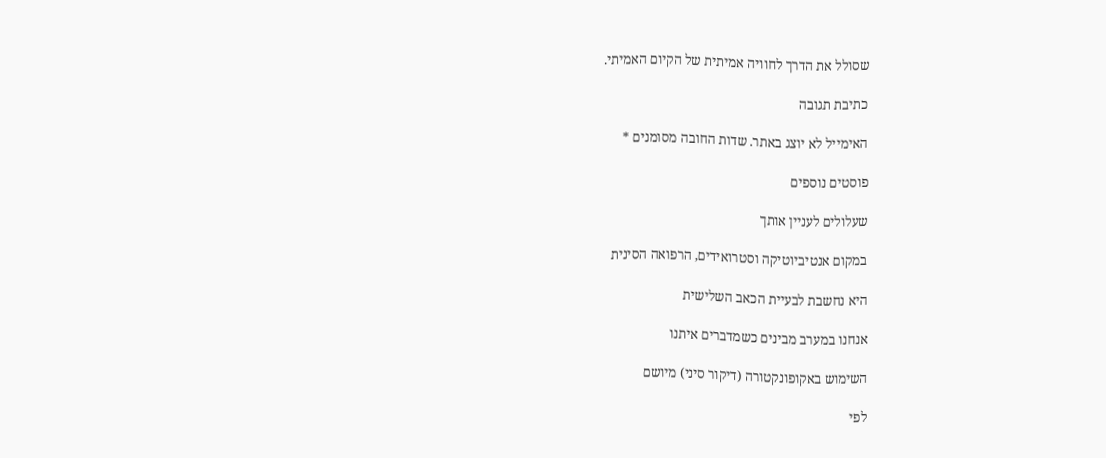שסולל את הדרך לחוויה אמיתית של הקיום האמיתי.

כתיבת תגובה

האימייל לא יוצג באתר. שדות החובה מסומנים *

פוסטים נוספים

שעלולים לעניין אותך

במקום אנטיביוטיקה וסטרואידים, הרפואה הסינית

היא נחשבת לבעיית הכאב השלישית

אנחנו במערב מבינים כשמדברים איתנו

השימוש באקופונקטורה (דיקור סיני) מיושם

לפי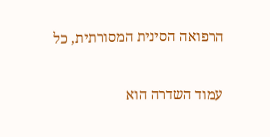הרפואה הסינית המסורתית, כל

עמוד השדרה הוא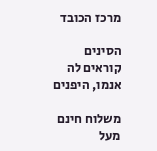מרכז הכובד

הסינים קוראים לה אנמו, היפנים

משלוח חינם מעל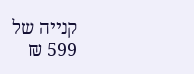קנייה של 599 ₪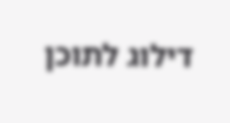דילוג לתוכן